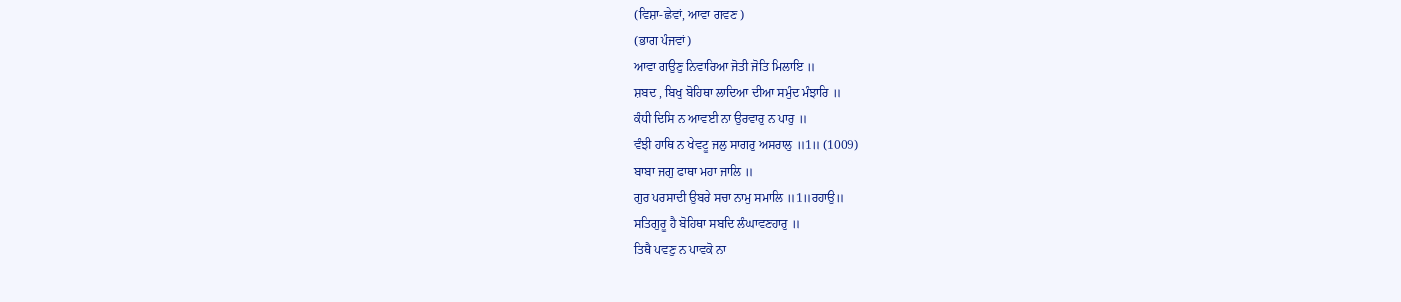(ਵਿਸ਼ਾ-ਛੇਵਾਂ, ਆਵਾ ਗਵਣ )
(ਭਾਗ ਪੰਜਵਾਂ)
ਆਵਾ ਗਉਣੁ ਨਿਵਾਰਿਆ ਜੋਤੀ ਜੋਤਿ ਮਿਲਾਇ ॥
ਸ਼ਬਦ , ਬਿਖੁ ਬੋਹਿਥਾ ਲਾਦਿਆ ਦੀਆ ਸਮੁੰਦ ਮੰਝਾਰਿ ॥
ਕੰਧੀ ਦਿਸਿ ਨ ਆਵਈ ਨਾ ਉਰਵਾਰੁ ਨ ਪਾਰੁ ॥
ਵੰਝੀ ਹਾਥਿ ਨ ਖੇਵਟੂ ਜਲੁ ਸਾਗਰੁ ਅਸਰਾਲੁ ॥1॥ (1009)
ਬਾਬਾ ਜਗੁ ਫਾਥਾ ਮਹਾ ਜਾਲਿ ॥
ਗੁਰ ਪਰਸਾਦੀ ਉਬਰੇ ਸਚਾ ਨਾਮੁ ਸਮਾਲਿ ॥1॥ਰਹਾਉ॥
ਸਤਿਗੁਰੂ ਹੈ ਬੋਹਿਥਾ ਸਬਦਿ ਲੰਘਾਵਣਹਾਰੁ ॥
ਤਿਥੈ ਪਵਣੁ ਨ ਪਾਵਕੋ ਨਾ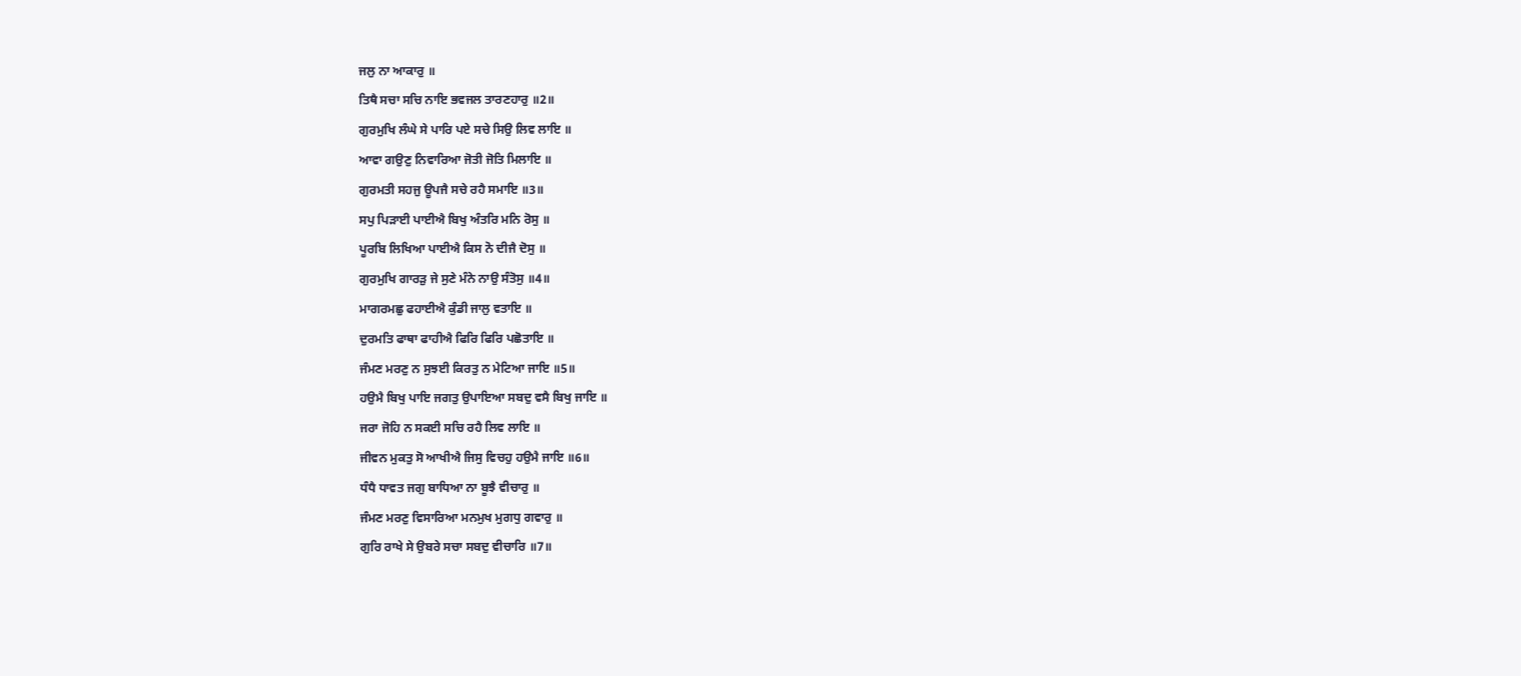ਜਲੁ ਨਾ ਆਕਾਰੁ ॥
ਤਿਥੈ ਸਚਾ ਸਚਿ ਨਾਇ ਭਵਜਲ ਤਾਰਣਹਾਰੁ ॥2॥
ਗੁਰਮੁਖਿ ਲੰਘੇ ਸੇ ਪਾਰਿ ਪਏ ਸਚੇ ਸਿਉ ਲਿਵ ਲਾਇ ॥
ਆਵਾ ਗਉਣੁ ਨਿਵਾਰਿਆ ਜੋਤੀ ਜੋਤਿ ਮਿਲਾਇ ॥
ਗੁਰਮਤੀ ਸਹਜੁ ਊਪਜੈ ਸਚੇ ਰਹੈ ਸਮਾਇ ॥3॥
ਸਪੁ ਪਿੜਾਈ ਪਾਈਐ ਬਿਖੁ ਅੰਤਰਿ ਮਨਿ ਰੋਸੁ ॥
ਪੂਰਬਿ ਲਿਖਿਆ ਪਾਈਐ ਕਿਸ ਨੋ ਦੀਜੈ ਦੋਸੁ ॥
ਗੁਰਮੁਖਿ ਗਾਰੜੁ ਜੇ ਸੁਣੇ ਮੰਨੇ ਨਾਉ ਸੰਤੋਸੁ ॥4॥
ਮਾਗਰਮਛੁ ਫਹਾਈਐ ਕੁੰਡੀ ਜਾਲੁ ਵਤਾਇ ॥
ਦੁਰਮਤਿ ਫਾਥਾ ਫਾਹੀਐ ਫਿਰਿ ਫਿਰਿ ਪਛੋਤਾਇ ॥
ਜੰਮਣ ਮਰਣੁ ਨ ਸੁਝਈ ਕਿਰਤੁ ਨ ਮੇਟਿਆ ਜਾਇ ॥5॥
ਹਉਮੈ ਬਿਖੁ ਪਾਇ ਜਗਤੁ ਉਪਾਇਆ ਸਬਦੁ ਵਸੈ ਬਿਖੁ ਜਾਇ ॥
ਜਰਾ ਜੋਹਿ ਨ ਸਕਈ ਸਚਿ ਰਹੈ ਲਿਵ ਲਾਇ ॥
ਜੀਵਨ ਮੁਕਤੁ ਸੋ ਆਖੀਐ ਜਿਸੁ ਵਿਚਹੁ ਹਉਮੈ ਜਾਇ ॥6॥
ਧੰਧੈ ਧਾਵਤ ਜਗੁ ਬਾਧਿਆ ਨਾ ਬੂਝੈ ਵੀਚਾਰੁ ॥
ਜੰਮਣ ਮਰਣੁ ਵਿਸਾਰਿਆ ਮਨਮੁਖ ਮੁਗਧੁ ਗਵਾਰੁ ॥
ਗੁਰਿ ਰਾਖੇ ਸੇ ਉਬਰੇ ਸਚਾ ਸਬਦੁ ਵੀਚਾਰਿ ॥7॥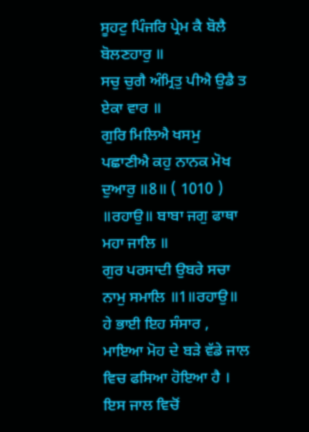ਸੂਹਟੁ ਪਿੰਜਰਿ ਪ੍ਰੇਮ ਕੈ ਬੋਲੈ ਬੋਲਣਹਾਰੁ ॥
ਸਚੁ ਚੁਗੈ ਅੰਮ੍ਰਿਤੁ ਪੀਐ ਉਡੈ ਤ ਏਕਾ ਵਾਰ ॥
ਗੁਰਿ ਮਿਲਿਐ ਖਸਮੁ ਪਛਾਣੀਐ ਕਹੁ ਨਾਨਕ ਮੋਖ ਦੁਆਰੁ ॥8॥ ( 1010 )
॥ਰਹਾਉ॥ ਬਾਬਾ ਜਗੁ ਫਾਥਾ ਮਹਾ ਜਾਲਿ ॥
ਗੁਰ ਪਰਸਾਦੀ ਉਬਰੇ ਸਚਾ ਨਾਮੁ ਸਮਾਲਿ ॥1॥ਰਹਾਉ॥
ਹੇ ਭਾਈ ਇਹ ਸੰਸਾਰ , ਮਾਇਆ ਮੋਹ ਦੇ ਬੜੇ ਵੱਡੇ ਜਾਲ ਵਿਚ ਫਸਿਆ ਹੋਇਆ ਹੈ । ਇਸ ਜਾਲ ਵਿਚੋਂ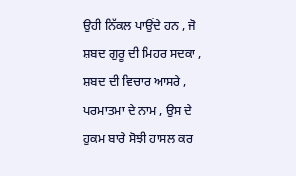ਉਹੀ ਨਿੱਕਲ ਪਾਉਂਦੇ ਹਨ , ਜੋ ਸ਼ਬਦ ਗੁਰੂ ਦੀ ਮਿਹਰ ਸਦਕਾ , ਸ਼ਬਦ ਦੀ ਵਿਚਾਰ ਆਸਰੇ , ਪਰਮਾਤਮਾ ਦੇ ਨਾਮ , ਉਸ ਦੇ ਹੁਕਮ ਬਾਰੇ ਸੋਝੀ ਹਾਸਲ ਕਰ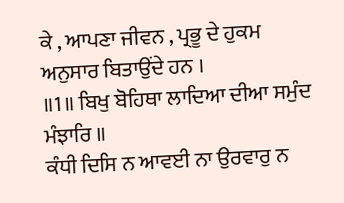ਕੇ , ਆਪਣਾ ਜੀਵਨ , ਪ੍ਰਭੂ ਦੇ ਹੁਕਮ ਅਨੁਸਾਰ ਬਿਤਾਉਂਦੇ ਹਨ ।
॥1॥ ਬਿਖੁ ਬੋਹਿਥਾ ਲਾਦਿਆ ਦੀਆ ਸਮੁੰਦ ਮੰਝਾਰਿ ॥
ਕੰਧੀ ਦਿਸਿ ਨ ਆਵਈ ਨਾ ਉਰਵਾਰੁ ਨ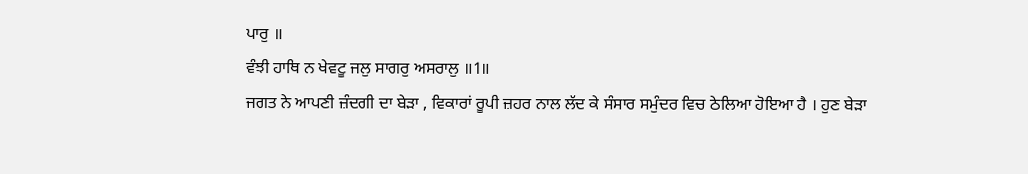ਪਾਰੁ ॥
ਵੰਝੀ ਹਾਥਿ ਨ ਖੇਵਟੂ ਜਲੁ ਸਾਗਰੁ ਅਸਰਾਲੁ ॥1॥
ਜਗਤ ਨੇ ਆਪਣੀ ਜ਼ੰਦਗੀ ਦਾ ਬੇੜਾ , ਵਿਕਾਰਾਂ ਰੂਪੀ ਜ਼ਹਰ ਨਾਲ ਲੱਦ ਕੇ ਸੰਸਾਰ ਸਮੁੰਦਰ ਵਿਚ ਠੇਲਿਆ ਹੋਇਆ ਹੈ । ਹੁਣ ਬੇੜਾ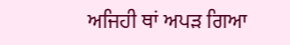ਅਜਿਹੀ ਥਾਂ ਅਪੜ ਗਿਆ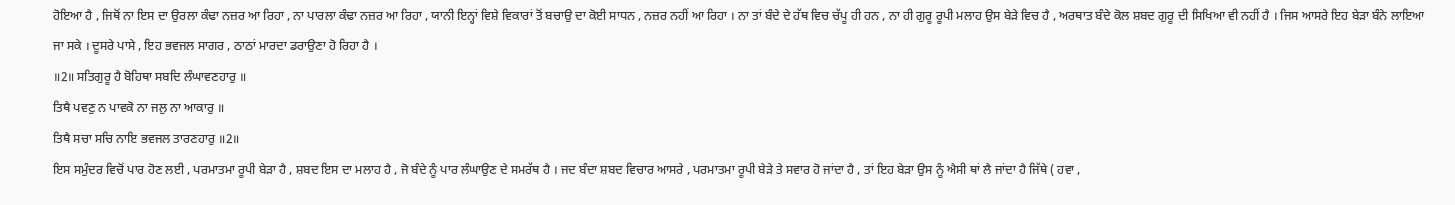ਹੋਇਆ ਹੈ , ਜਿਥੋਂ ਨਾ ਇਸ ਦਾ ਉਰਲਾ ਕੰਢਾ ਨਜ਼ਰ ਆ ਰਿਹਾ , ਨਾ ਪਾਰਲਾ ਕੰਢਾ ਨਜ਼ਰ ਆ ਰਿਹਾ , ਯਾਨੀ ਇਨ੍ਹਾਂ ਵਿਸ਼ੇ ਵਿਕਾਰਾਂ ਤੋਂ ਬਚਾਉ ਦਾ ਕੋਈ ਸਾਧਨ , ਨਜ਼ਰ ਨਹੀਂ ਆ ਰਿਹਾ । ਨਾ ਤਾਂ ਬੰਦੇ ਦੇ ਹੱਥ ਵਿਚ ਚੱਪੂ ਹੀ ਹਨ , ਨਾ ਹੀ ਗੁਰੂ ਰੂਪੀ ਮਲਾਹ ਉਸ ਬੇੜੇ ਵਿਚ ਹੈ , ਅਰਥਾਤ ਬੰਦੇ ਕੋਲ ਸ਼ਬਦ ਗੁਰੂ ਦੀ ਸਿਖਿਆ ਵੀ ਨਹੀਂ ਹੈ । ਜਿਸ ਆਸਰੇ ਇਹ ਬੇੜਾ ਬੰਨੇ ਲਾਇਆ ਜਾ ਸਕੇ । ਦੂਸਰੇ ਪਾਸੇ , ਇਹ ਭਵਜਲ ਸਾਗਰ , ਠਾਠਾਂ ਮਾਰਦਾ ਡਰਾਉਣਾ ਹੋ ਰਿਹਾ ਹੈ ।
॥2॥ ਸਤਿਗੁਰੂ ਹੈ ਬੋਹਿਥਾ ਸਬਦਿ ਲੰਘਾਵਣਹਾਰੁ ॥
ਤਿਥੈ ਪਵਣੁ ਨ ਪਾਵਕੋ ਨਾ ਜਲੁ ਨਾ ਆਕਾਰੁ ॥
ਤਿਥੈ ਸਚਾ ਸਚਿ ਨਾਇ ਭਵਜਲ ਤਾਰਣਹਾਰੁ ॥2॥
ਇਸ ਸਮੁੰਦਰ ਵਿਚੋਂ ਪਾਰ ਹੋਣ ਲਈ , ਪਰਮਾਤਮਾ ਰੂਪੀ ਬੇੜਾ ਹੈ , ਸ਼ਬਦ ਇਸ ਦਾ ਮਲਾਹ ਹੈ , ਜੋ ਬੰਦੇ ਨੂੰ ਪਾਰ ਲੰਘਾਉਣ ਦੇ ਸਮਰੱਥ ਹੈ । ਜਦ ਬੰਦਾ ਸ਼ਬਦ ਵਿਚਾਰ ਆਸਰੇ , ਪਰਮਾਤਮਾ ਰੂਪੀ ਬੇੜੇ ਤੇ ਸਵਾਰ ਹੋ ਜਾਂਦਾ ਹੈ , ਤਾਂ ਇਹ ਬੇੜਾ ਉਸ ਨੂੰ ਐਸੀ ਥਾਂ ਲੈ ਜਾਂਦਾ ਹੈ ਜਿੱਥੇ ( ਹਵਾ ,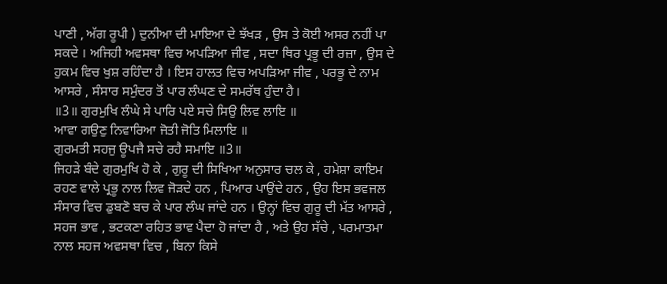ਪਾਣੀ , ਅੱਗ ਰੂਪੀ ) ਦੁਨੀਆ ਦੀ ਮਾਇਆ ਦੇ ਝੱਖੜ , ਉਸ ਤੇ ਕੋਈ ਅਸਰ ਨਹੀਂ ਪਾ ਸਕਦੇ । ਅਜਿਹੀ ਅਵਸਥਾ ਵਿਚ ਅਪੜਿਆ ਜੀਵ , ਸਦਾ ਥਿਰ ਪ੍ਰਭੂ ਦੀ ਰਜ਼ਾ , ਉਸ ਦੇ ਹੁਕਮ ਵਿਚ ਖੁਸ਼ ਰਹਿੰਦਾ ਹੈ । ਇਸ ਹਾਲਤ ਵਿਚ ਅਪੜਿਆ ਜੀਵ , ਪਰਭੂ ਦੇ ਨਾਮ ਆਸਰੇ , ਸੰਸਾਰ ਸਮੁੰਦਰ ਤੋਂ ਪਾਰ ਲੰਘਣ ਦੇ ਸਮਰੱਥ ਹੁੰਦਾ ਹੈ।
॥3॥ ਗੁਰਮੁਖਿ ਲੰਘੇ ਸੇ ਪਾਰਿ ਪਏ ਸਚੇ ਸਿਉ ਲਿਵ ਲਾਇ ॥
ਆਵਾ ਗਉਣੁ ਨਿਵਾਰਿਆ ਜੋਤੀ ਜੋਤਿ ਮਿਲਾਇ ॥
ਗੁਰਮਤੀ ਸਹਜੁ ਊਪਜੈ ਸਚੇ ਰਹੈ ਸਮਾਇ ॥3॥
ਜਿਹੜੇ ਬੰਦੇ ਗੁਰਮੁਖਿ ਹੋ ਕੇ , ਗੁਰੂ ਦੀ ਸਿਖਿਆ ਅਨੁਸਾਰ ਚਲ ਕੇ , ਹਮੇਸ਼ਾ ਕਾਇਮ ਰਹਣ ਵਾਲੇ ਪ੍ਰਭੂ ਨਾਲ ਲਿਵ ਜੋੜਦੇ ਹਨ , ਪਿਆਰ ਪਾਉਂਦੇ ਹਨ , ਉਹ ਇਸ ਭਵਜਲ ਸੰਸਾਰ ਵਿਚ ਡੁਬਣੋ ਬਚ ਕੇ ਪਾਰ ਲੰਘ ਜਾਂਦੇ ਹਨ । ਉਨ੍ਹਾਂ ਵਿਚ ਗੁਰੂ ਦੀ ਮੱਤ ਆਸਰੇ , ਸਹਜ ਭਾਵ , ਭਟਕਣਾ ਰਹਿਤ ਭਾਵ ਪੈਦਾ ਹੋ ਜਾਂਦਾ ਹੈ , ਅਤੇ ਉਹ ਸੱਚੇ , ਪਰਮਾਤਮਾ ਨਾਲ ਸਹਜ ਅਵਸਥਾ ਵਿਚ , ਬਿਨਾ ਕਿਸੇ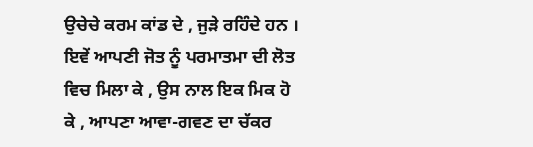ਉਚੇਚੇ ਕਰਮ ਕਾਂਡ ਦੇ , ਜੁੜੇ ਰਹਿੰਦੇ ਹਨ । ਇਵੇਂ ਆਪਣੀ ਜੋਤ ਨੂੰ ਪਰਮਾਤਮਾ ਦੀ ਲੋਤ ਵਿਚ ਮਿਲਾ ਕੇ , ਉਸ ਨਾਲ ਇਕ ਮਿਕ ਹੋ ਕੇ , ਆਪਣਾ ਆਵਾ-ਗਵਣ ਦਾ ਚੱਕਰ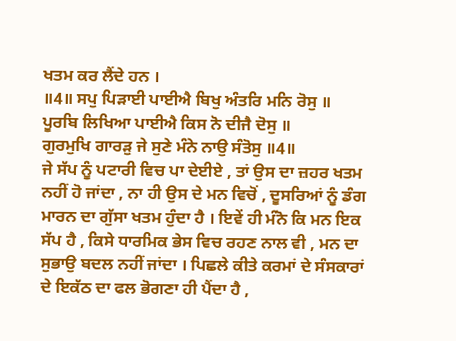ਖਤਮ ਕਰ ਲੈਂਦੇ ਹਨ ।
॥4॥ ਸਪੁ ਪਿੜਾਈ ਪਾਈਐ ਬਿਖੁ ਅੰਤਰਿ ਮਨਿ ਰੋਸੁ ॥
ਪੂਰਬਿ ਲਿਖਿਆ ਪਾਈਐ ਕਿਸ ਨੋ ਦੀਜੈ ਦੋਸੁ ॥
ਗੁਰਮੁਖਿ ਗਾਰੜੁ ਜੇ ਸੁਣੇ ਮੰਨੇ ਨਾਉ ਸੰਤੋਸੁ ॥4॥
ਜੇ ਸੱਪ ਨੂੰ ਪਟਾਰੀ ਵਿਚ ਪਾ ਦੇਈਏ , ਤਾਂ ਉਸ ਦਾ ਜ਼ਹਰ ਖਤਮ ਨਹੀਂ ਹੋ ਜਾਂਦਾ , ਨਾ ਹੀ ਉਸ ਦੇ ਮਨ ਵਿਚੋਂ , ਦੂਸਰਿਆਂ ਨੂੰ ਡੰਗ ਮਾਰਨ ਦਾ ਗੁੱਸਾ ਖਤਮ ਹੁੰਦਾ ਹੈ । ਇਵੇਂ ਹੀ ਮੰਨੋ ਕਿ ਮਨ ਇਕ ਸੱਪ ਹੈ , ਕਿਸੇ ਧਾਰਮਿਕ ਭੇਸ ਵਿਚ ਰਹਣ ਨਾਲ ਵੀ , ਮਨ ਦਾ ਸੁਭਾਉ ਬਦਲ ਨਹੀਂ ਜਾਂਦਾ । ਪਿਛਲੇ ਕੀਤੇ ਕਰਮਾਂ ਦੇ ਸੰਸਕਾਰਾਂ ਦੇ ਇਕੱਠ ਦਾ ਫਲ ਭੋਗਣਾ ਹੀ ਪੈਂਦਾ ਹੈ ,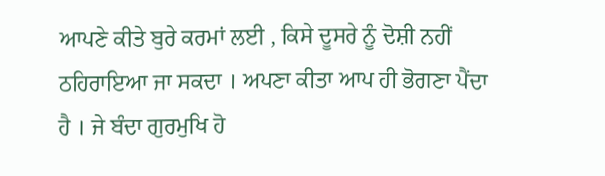ਆਪਣੇ ਕੀਤੇ ਬੁਰੇ ਕਰਮਾਂ ਲਈ , ਕਿਸੇ ਦੂਸਰੇ ਨੂੰ ਦੋਸ਼ੀ ਨਹੀਂ ਠਹਿਰਾਇਆ ਜਾ ਸਕਦਾ । ਅਪਣਾ ਕੀਤਾ ਆਪ ਹੀ ਭੋਗਣਾ ਪੈਂਦਾ ਹੈ । ਜੇ ਬੰਦਾ ਗੁਰਮੁਖਿ ਹੋ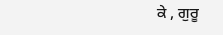ਕੇ , ਗੁਰੂ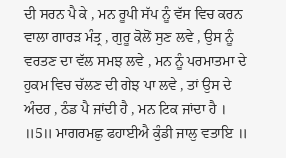ਦੀ ਸਰਨ ਪੈ ਕੇ , ਮਨ ਰੂਪੀ ਸੱਪ ਨੂੰ ਵੱਸ ਵਿਚ ਕਰਨ ਵਾਲਾ ਗਾਰੜ ਮੰਤ੍ਰ , ਗੁਰੂ ਕੋਲੋਂ ਸੁਣ ਲਵੇ , ਉਸ ਨੂੰ ਵਰਤਣ ਦਾ ਵੱਲ ਸਮਝ ਲਵੇ , ਮਨ ਨੂੰ ਪਰਮਾਤਮਾ ਦੇ ਹੁਕਮ ਵਿਚ ਚੱਲਣ ਦੀ ਗੇਝ ਪਾ ਲਵੇ , ਤਾਂ ਉਸ ਦੇ ਅੰਦਰ , ਠੰਡ ਪੈ ਜਾਂਦੀ ਹੈ , ਮਨ ਟਿਕ ਜਾਂਦਾ ਹੈ ।
॥5॥ ਮਾਗਰਮਛੁ ਫਹਾਈਐ ਕੁੰਡੀ ਜਾਲੁ ਵਤਾਇ ॥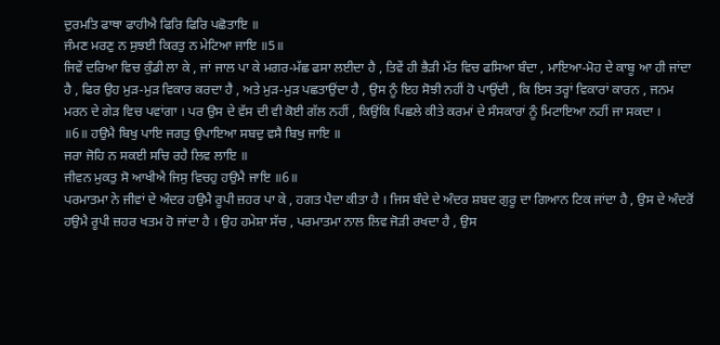ਦੁਰਮਤਿ ਫਾਥਾ ਫਾਹੀਐ ਫਿਰਿ ਫਿਰਿ ਪਛੋਤਾਇ ॥
ਜੰਮਣ ਮਰਣੁ ਨ ਸੁਝਈ ਕਿਰਤੁ ਨ ਮੇਟਿਆ ਜਾਇ ॥5॥
ਜਿਵੇਂ ਦਰਿਆ ਵਿਚ ਕੁੰਡੀ ਲਾ ਕੇ , ਜਾਂ ਜਾਲ ਪਾ ਕੇ ਮਗਰ-ਮੱਛ ਫਸਾ ਲਈਦਾ ਹੈ , ਤਿਵੇਂ ਹੀ ਭੈੜੀ ਮੱਤ ਵਿਚ ਫਸਿਆ ਬੰਦਾ , ਮਾਇਆ-ਮੋਹ ਦੇ ਕਾਬੂ ਆ ਹੀ ਜਾਂਦਾ ਹੈ , ਫਿਰ ਉਹ ਮੁੜ-ਮੁੜ ਵਿਕਾਰ ਕਰਦਾ ਹੈ , ਅਤੇ ਮੁੜ-ਮੁੜ ਪਛਤਾਉਂਦਾ ਹੈ , ਉਸ ਨੂੰ ਇਹ ਸੋਝੀ ਨਹੀਂ ਹੋ ਪਾਉਂਦੀ , ਕਿ ਇਸ ਤਰ੍ਹਾਂ ਵਿਕਾਰਾਂ ਕਾਰਨ , ਜਨਮ ਮਰਨ ਦੇ ਗੇੜ ਵਿਚ ਪਵਾਂਗਾ । ਪਰ ਉਸ ਦੇ ਵੱਸ ਦੀ ਵੀ ਕੋਈ ਗੱਲ ਨਹੀਂ , ਕਿਉਂਕਿ ਪਿਛਲੇ ਕੀਤੇ ਕਰਮਾਂ ਦੇ ਸੰਸਕਾਰਾਂ ਨੂੰ ਮਿਟਾਇਆ ਨਹੀਂ ਜਾ ਸਕਦਾ ।
॥6॥ ਹਉਮੈ ਬਿਖੁ ਪਾਇ ਜਗਤੁ ਉਪਾਇਆ ਸਬਦੁ ਵਸੈ ਬਿਖੁ ਜਾਇ ॥
ਜਰਾ ਜੋਹਿ ਨ ਸਕਈ ਸਚਿ ਰਹੈ ਲਿਵ ਲਾਇ ॥
ਜੀਵਨ ਮੁਕਤੁ ਸੋ ਆਖੀਐ ਜਿਸੁ ਵਿਚਹੁ ਹਉਮੈ ਜਾਇ ॥6॥
ਪਰਮਾਤਮਾ ਨੇ ਜੀਵਾਂ ਦੇ ਅੰਦਰ ਹਉਮੈ ਰੂਪੀ ਜ਼ਹਰ ਪਾ ਕੇ , ਹਗਤ ਪੈਦਾ ਕੀਤਾ ਹੈ । ਜਿਸ ਬੰਦੇ ਦੇ ਅੰਦਰ ਸ਼ਬਦ ਗੁਰੂ ਦਾ ਗਿਆਨ ਟਿਕ ਜਾਂਦਾ ਹੈ , ਉਸ ਦੇ ਅੰਦਰੋਂ ਹਉਮੈ ਰੂਪੀ ਜ਼ਹਰ ਖਤਮ ਹੋ ਜਾਂਦਾ ਹੈ । ਉਹ ਹਮੇਸ਼ਾ ਸੱਚ , ਪਰਮਾਤਮਾ ਨਾਲ ਲਿਵ ਜੋੜੀ ਰਖਦਾ ਹੈ , ਉਸ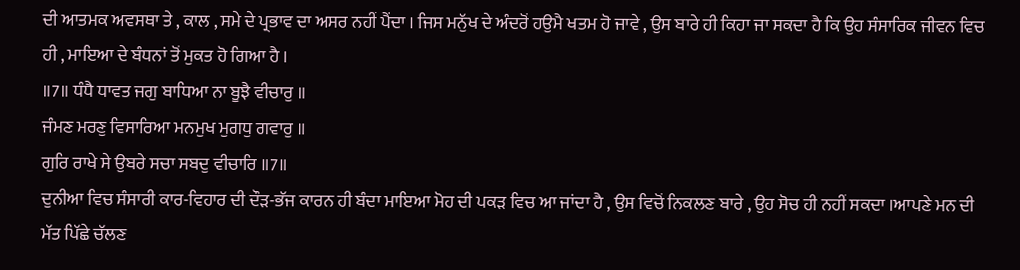ਦੀ ਆਤਮਕ ਅਵਸਥਾ ਤੇ , ਕਾਲ , ਸਮੇ ਦੇ ਪ੍ਰਭਾਵ ਦਾ ਅਸਰ ਨਹੀਂ ਪੈਂਦਾ । ਜਿਸ ਮਨੁੱਖ ਦੇ ਅੰਦਰੋਂ ਹਉਮੈ ਖਤਮ ਹੋ ਜਾਵੇ , ਉਸ ਬਾਰੇ ਹੀ ਕਿਹਾ ਜਾ ਸਕਦਾ ਹੈ ਕਿ ਉਹ ਸੰਸਾਰਿਕ ਜੀਵਨ ਵਿਚ ਹੀ , ਮਾਇਆ ਦੇ ਬੰਧਨਾਂ ਤੋਂ ਮੁਕਤ ਹੋ ਗਿਆ ਹੈ ।
॥7॥ ਧੰਧੈ ਧਾਵਤ ਜਗੁ ਬਾਧਿਆ ਨਾ ਬੂਝੈ ਵੀਚਾਰੁ ॥
ਜੰਮਣ ਮਰਣੁ ਵਿਸਾਰਿਆ ਮਨਮੁਖ ਮੁਗਧੁ ਗਵਾਰੁ ॥
ਗੁਰਿ ਰਾਖੇ ਸੇ ਉਬਰੇ ਸਚਾ ਸਬਦੁ ਵੀਚਾਰਿ ॥7॥
ਦੁਨੀਆ ਵਿਚ ਸੰਸਾਰੀ ਕਾਰ-ਵਿਹਾਰ ਦੀ ਦੌੜ-ਭੱਜ ਕਾਰਨ ਹੀ ਬੰਦਾ ਮਾਇਆ ਮੋਹ ਦੀ ਪਕੜ ਵਿਚ ਆ ਜਾਂਦਾ ਹੈ , ਉਸ ਵਿਚੋਂ ਨਿਕਲਣ ਬਾਰੇ , ਉਹ ਸੋਚ ਹੀ ਨਹੀਂ ਸਕਦਾ ।ਆਪਣੇ ਮਨ ਦੀ ਮੱਤ ਪਿੱਛੇ ਚੱਲਣ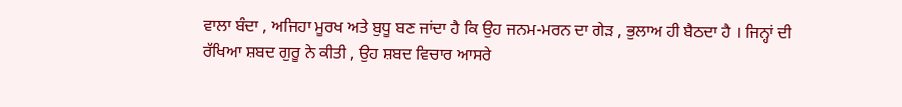ਵਾਲਾ ਬੰਦਾ , ਅਜਿਹਾ ਮੂਰਖ ਅਤੇ ਬੁਧੂ ਬਣ ਜਾਂਦਾ ਹੈ ਕਿ ਉਹ ਜਨਮ-ਮਰਨ ਦਾ ਗੇੜ , ਭੁਲਾਅ ਹੀ ਬੈਠਦਾ ਹੈ । ਜਿਨ੍ਹਾਂ ਦੀ ਰੱਖਿਆ ਸ਼ਬਦ ਗੁਰੂ ਨੇ ਕੀਤੀ , ਉਹ ਸ਼ਬਦ ਵਿਚਾਰ ਆਸਰੇ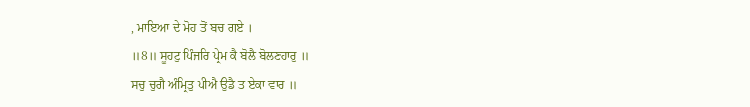, ਮਾਇਆ ਦੇ ਮੋਹ ਤੋਂ ਬਚ ਗਏ ।
॥8॥ ਸੂਹਟੁ ਪਿੰਜਰਿ ਪ੍ਰੇਮ ਕੈ ਬੋਲੈ ਬੋਲਣਹਾਰੁ ॥
ਸਚੁ ਚੁਗੈ ਅੰਮ੍ਰਿਤੁ ਪੀਐ ਉਡੈ ਤ ਏਕਾ ਵਾਰ ॥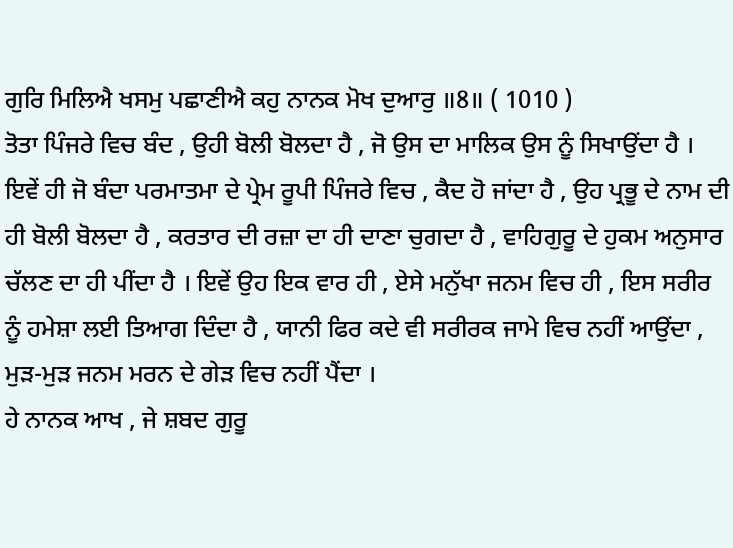ਗੁਰਿ ਮਿਲਿਐ ਖਸਮੁ ਪਛਾਣੀਐ ਕਹੁ ਨਾਨਕ ਮੋਖ ਦੁਆਰੁ ॥8॥ ( 1010 )
ਤੋਤਾ ਪਿੰਜਰੇ ਵਿਚ ਬੰਦ , ਉਹੀ ਬੋਲੀ ਬੋਲਦਾ ਹੈ , ਜੋ ਉਸ ਦਾ ਮਾਲਿਕ ਉਸ ਨੂੰ ਸਿਖਾਉਂਦਾ ਹੈ । ਇਵੇਂ ਹੀ ਜੋ ਬੰਦਾ ਪਰਮਾਤਮਾ ਦੇ ਪ੍ਰੇਮ ਰੂਪੀ ਪਿੰਜਰੇ ਵਿਚ , ਕੈਦ ਹੋ ਜਾਂਦਾ ਹੈ , ਉਹ ਪ੍ਰਭੂ ਦੇ ਨਾਮ ਦੀ ਹੀ ਬੋਲੀ ਬੋਲਦਾ ਹੈ , ਕਰਤਾਰ ਦੀ ਰਜ਼ਾ ਦਾ ਹੀ ਦਾਣਾ ਚੁਗਦਾ ਹੈ , ਵਾਹਿਗੁਰੂ ਦੇ ਹੁਕਮ ਅਨੁਸਾਰ ਚੱਲਣ ਦਾ ਹੀ ਪੀਂਦਾ ਹੈ । ਇਵੇਂ ਉਹ ਇਕ ਵਾਰ ਹੀ , ਏਸੇ ਮਨੁੱਖਾ ਜਨਮ ਵਿਚ ਹੀ , ਇਸ ਸਰੀਰ ਨੂੰ ਹਮੇਸ਼ਾ ਲਈ ਤਿਆਗ ਦਿੰਦਾ ਹੈ , ਯਾਨੀ ਫਿਰ ਕਦੇ ਵੀ ਸਰੀਰਕ ਜਾਮੇ ਵਿਚ ਨਹੀਂ ਆਉਂਦਾ , ਮੁੜ-ਮੁੜ ਜਨਮ ਮਰਨ ਦੇ ਗੇੜ ਵਿਚ ਨਹੀਂ ਪੈਂਦਾ ।
ਹੇ ਨਾਨਕ ਆਖ , ਜੇ ਸ਼ਬਦ ਗੁਰੂ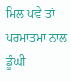ਮਿਲ ਪਵੇ ਤਾਂ ਪਰਮਾਤਮਾ ਨਾਲ ਡੂੰਘੀ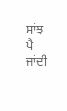ਸਾਂਝ ਪੈ ਜਾਂਦੀ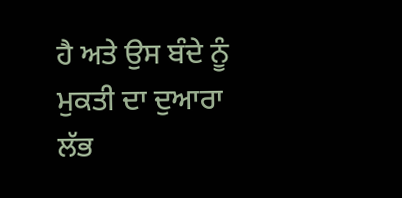ਹੈ ਅਤੇ ਉਸ ਬੰਦੇ ਨੂੰ ਮੁਕਤੀ ਦਾ ਦੁਆਰਾ ਲੱਭ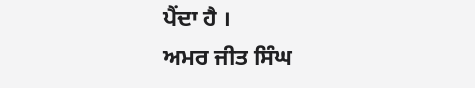ਪੈਂਦਾ ਹੈ ।
ਅਮਰ ਜੀਤ ਸਿੰਘ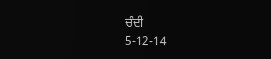ਚੰਦੀ
5-12-14